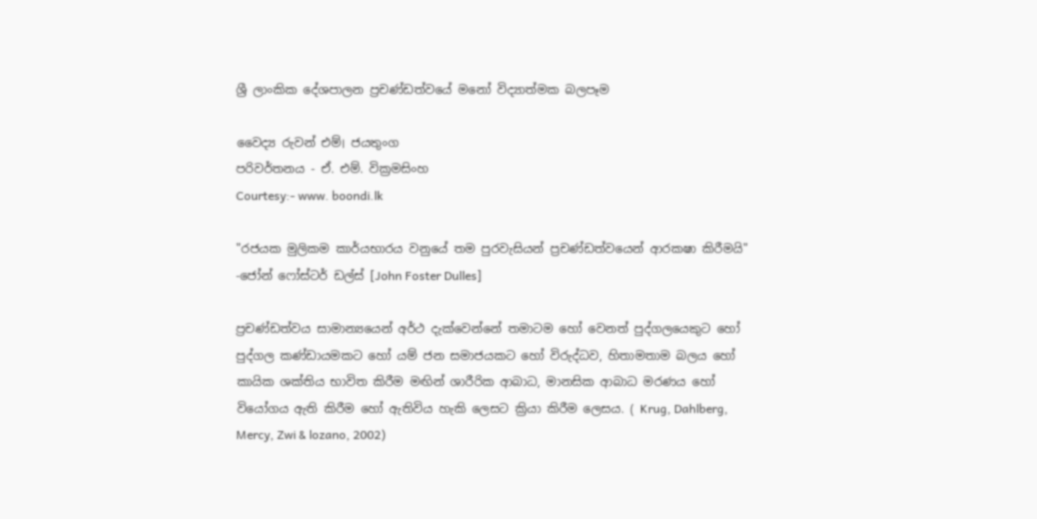ශ්‍රී ලාංකික දේශපාලන ප්‍රචණ්ඩත්වයේ මනෝ විද්‍යාත්මක බලපෑම

වෛද්‍ය රුවන් එම්। ජයතුංග
පරිවර්තනය - ඒ. එම්. වික්‍රමසිංහ
Courtesy:- www. boondi.lk

"රජයක මුලිකම කාර්ය‍භාරය වනුයේ තම පුරවැසියන් ප්‍රචණ්ඩත්වයෙන් ආරක‍ෂා කිරීමයි"
-ජෝන් ෆෝස්ටර් ඩල්ස් [John Foster Dulles]

ප්‍රචණ්ඩත්වය සාමාන්‍යයෙන් අර්ථ දැක්වෙන්නේ තමාටම හෝ වෙනත් පුද්ගලයෙකුට හෝ පුද්ගල කණ්ඩායමකට හෝ යම් ජන සමාජයකට හෝ විරුද්ධව, හිතාමතාම බලය හෝ කායික ශක්තිය භාවිත කිරීම මඟින් ශාරීරික ආබාධ, මානසික ආබාධ මරණය හෝ වියෝගය ඇති කිරීම හෝ ඇතිවිය හැකි ලෙසට ක්‍රියා කිරීම ලෙසය. ( Krug, Dahlberg, Mercy, Zwi & lozano, 2002)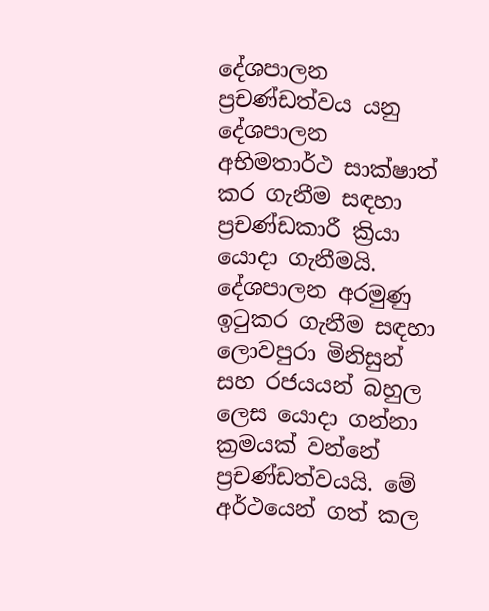දේශපාලන ප්‍රචණ්ඩත්වය යනු දේශපාලන අභිමතාර්ථ සාක්ෂාත් කර ගැනීම සඳහා ප්‍රචණ්ඩකාරී ක්‍රියා යොදා ගැනීමයි. දේශපාලන අරමුණු ඉටුකර ගැනීම සඳහා ලොවපුරා මිනිසුන් සහ රජයයන් බහුල ලෙස යොදා ගන්නා ක්‍රමයක් වන්නේ ප්‍රචණ්ඩත්වයයි. මේ අර්ථයෙන් ගත් කල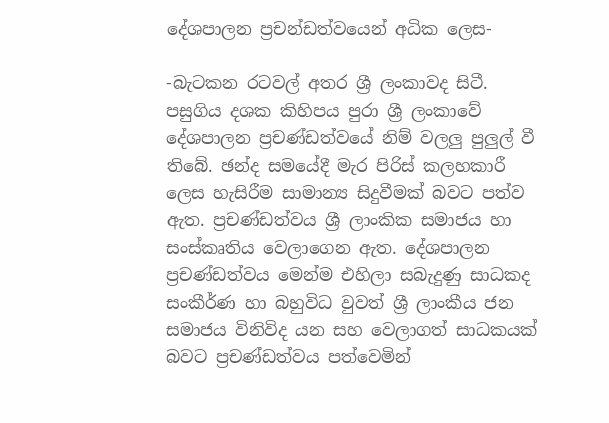දේශපාලන ප්‍රචන්ඩත්වයෙන් අධික ලෙස-

-බැටකන රටවල් අතර ශ්‍රී ලංකාවද සිටී. පසුගිය දශක කිහිපය පුරා ශ්‍රී ලංකාවේ දේශපාලන ප්‍රචණ්ඩත්වයේ නිම් වලලු පුලුල් වී තිබේ. ඡන්ද සමයේදී මැර පිරිස් කලහකාරී ලෙස හැසිරීම සාමාන්‍ය සිදුවීමක් බවට පත්ව ඇත. ප්‍රචණ්ඩත්වය ශ්‍රී ලාංකික සමාජය හා සංස්කෘතිය වෙලාගෙන ඇත. දේශපාලන ප්‍රචණ්ඩත්වය මෙන්ම එහිලා සබැදුණු සාධකද සංකීර්ණ හා බහුවිධ වුවත් ශ්‍රී ලාංකීය ජන සමාජය විනිවිද යන සහ වෙලාගත් සාධකයක් බවට ප්‍රචණ්ඩත්වය පත්වෙමින්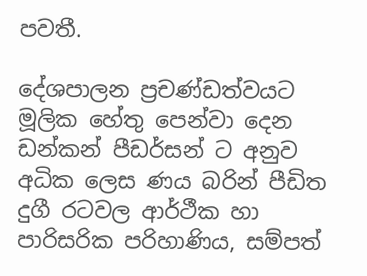පවතී.

දේශපාලන ප්‍රචණ්ඩත්වයට මූලික හේතු පෙන්වා දෙන ඩන්කන් පීඩර්සන් ට අනුව අධික ලෙස ණය බරින් පීඩිත දුගී රටවල ආර්ථීක හා පාරිසරික පරිහාණිය, සම්පත්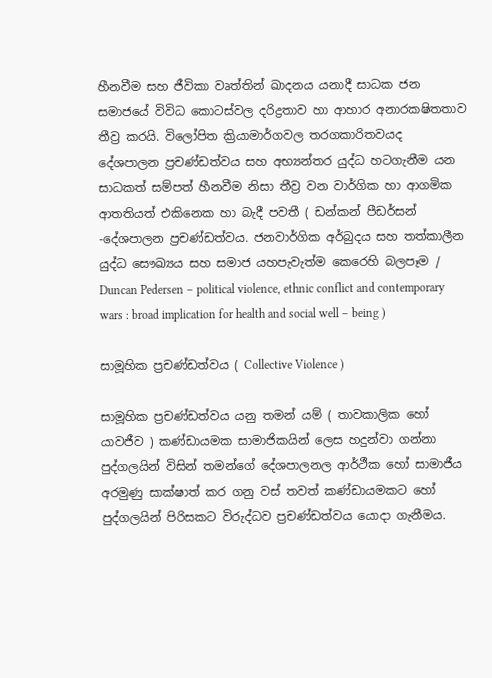හීනවීම සහ ජීවිකා වෘත්තින් ඛාදනය යනාදී සාධක ජන සමාජයේ විවිධ කොටස්වල දරිද්‍රතාව හා ආහාර අනාරක‍ෂිතතාව තීව්‍ර කරයි. විලෝපිත ක්‍රියාමාර්ගවල තරගකාරිත‍වයද දේශපාලන ප්‍රචණ්ඩත්වය සහ අභ්‍යන්තර යුද්ධ හටගැනීම යන සාධකත් සම්පත් හීනවීම නිසා තීව්‍ර වන වාර්ගික හා ආගමික ආතතියත් එකිනෙක හා බැදී පවතී ( ඩන්කන් පීඩර්සන් -දේශපාලන ප්‍රචණ්ඩත්වය. ජනවාර්ගික අර්බුදය සහ තත්කාලීන යුද්ධ සෞඛ්‍යය සහ සමාජ යහපැවැත්ම කෙරෙහි බලපෑම / Duncan Pedersen – political violence, ethnic conflict and contemporary wars : broad implication for health and social well – being )

සාමූහික ප්‍රචණ්ඩත්වය ( Collective Violence )

සාමූහික ප්‍රචණ්ඩත්වය යනු තමන් යම් ( තාවකාලික හෝ යාවජීව ) කණ්ඩායමක සාමාජිකයින් ලෙස හදුන්වා ගන්නා පුද්ගලයින් විසින් තමන්ගේ දේශපාලනල ආර්ථීක හෝ සාමාජීය අරමුණු සාක්ෂාත් කර ගනු වස් තවත් කණ්ඩායමකට හෝ පුද්ගලයින් පිරිසකට විරුද්ධව ප්‍රචණ්ඩත්වය යොදා ගැනීමය.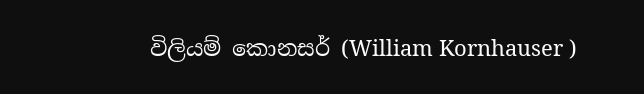විලියම් කොනසර් (William Kornhauser )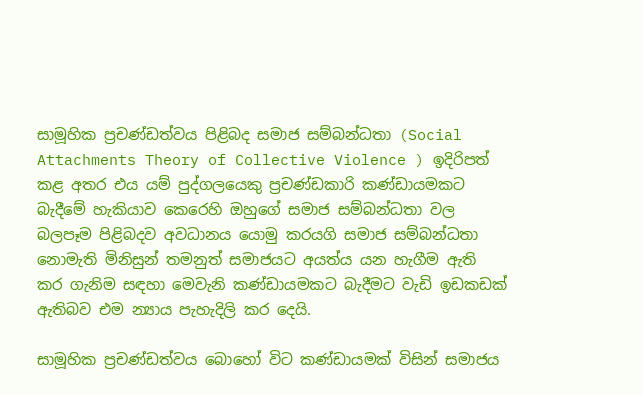සාමූහික ප්‍රචණ්ඩත්වය පිළිබද සමාජ සම්බන්ධතා (Social Attachments Theory of Collective Violence ) ඉදිරිපත් කළ අතර එය යම් පුද්ගලයෙකු ප්‍රචණ්ඩකාරි කණ්ඩායමකට බැදීමේ හැකියාව කෙරෙහි ඔහුගේ සමාජ සම්බන්ධතා වල බලපෑම පිළිබදව අවධානය යොමු කරයගි සමාජ සම්බන්ධතා නොමැති මිනිසුන් තමනුත් සමාජයට අයත්ය යන හැගීම ඇති කර ගැනිම සඳහා මෙවැනි කණ්ඩායමකට බැදීමට වැඩි ඉඩකඩක් ඇතිබව එම න්‍යාය පැහැදිලි කර දෙයි.

සාමූහික ප්‍රචණ්ඩත්වය බොහෝ විට කණ්ඩායමක් විසින් සමාජය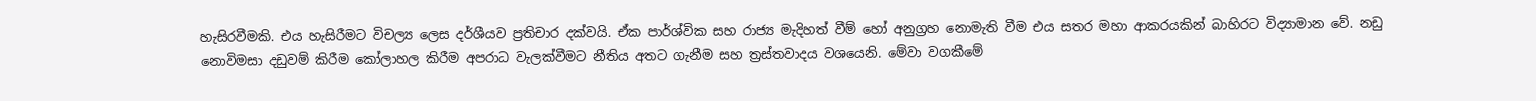හැසිරවීමකි. එය හැසිරීමට විචල්‍ය ලෙස දර්ශීයව ප්‍රතිචාර දක්වයි. ඒක පාර්ශ්වික සහ රාජ්‍ය මැදිහත් වීම් හෝ අනුග්‍රහ නොමැති වීම එය සතර මහා ආකරයකින් බාහිරට විද්‍යාමාන වේ. නඩු නොවිමසා දඩුවම් කිරීම කෝලාහල කිරීම අපරාධ වැලක්වීමට නීතිය අතට ගැනීම සහ ත්‍රස්තවාදය වශයෙනි. මේවා වගකීමේ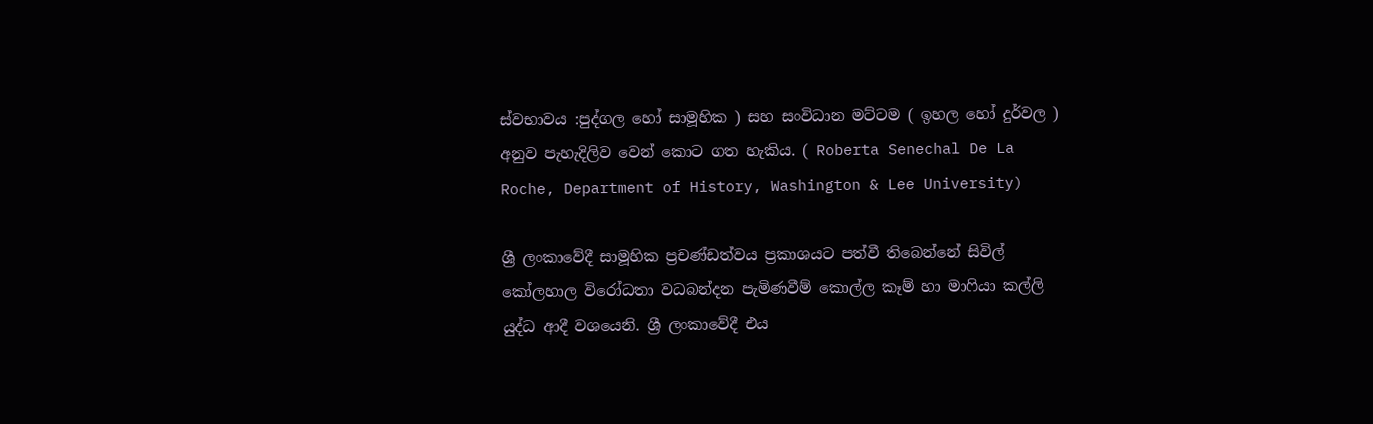ස්වභාවය :පුද්ගල හෝ සාමූහික ) සහ සංවිධාන මට්ටම ( ඉහල හෝ දුර්වල ) අනුව පැහැදිලිව වෙන් කොට ගත හැකිය. ( Roberta Senechal De La Roche, Department of History, Washington & Lee University)

ශ්‍රී ලංකාවේදී සාමූහික ප්‍රචණ්ඩත්වය ප්‍රකාශයට පත්වී තිබෙන්නේ සිවිල් කෝලහාල විරෝධතා වධබන්දන පැමිණවීම් කොල්ල කෑම් හා මාෆියා කල්ලි යුද්ධ ආදී වශයෙනි. ශ්‍රී ලංකාවේදී එය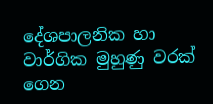දේශපාලනික හා වාර්ගික මුහුණු වරක් ගෙන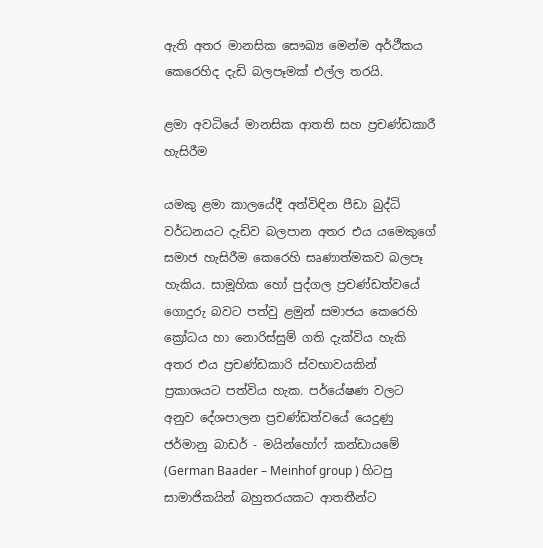ඇති අතර මානසික සෞඛ්‍ය මෙන්ම අර්ථීකය කෙරෙහිද දැඩි බලපෑමක් එල්ල තරයි.

ළමා අවධියේ මානසික ආතති සහ ප්‍රචණ්ඩකාරී හැසිරීම

යමකු ළමා කාලයේදී අත්විඳින පීඩා බුද්ධි වර්ධනයට දැඩිව බලපාන අතර එය යමෙකුගේ සමාජ හැසිරීම කෙරෙහි සෘණාත්මකව බලපෑ හැකිය. සාමූහික හෝ පුද්ගල ප්‍රචණ්ඩත්වයේ ගොදුරු බවට පත්වු ළමුන් සමාජය කෙරෙහි ක්‍රෝධය හා නොරිස්සුම් ගති දැක්විය හැකි අතර එය ප්‍රචණ්ඩකාරි ස්වභාවයකින් ප්‍රකාශයට පත්විය හැක. පර්යේෂණ වලට අනුව දේශපාලන ප්‍රචණ්ඩත්වයේ යෙදුණු ජර්මානු බාඩර් - මයින්හෝෆ් කන්ඩායමේ (German Baader – Meinhof group ) හිටපු සාමාජිකයින් බහුතරයකට ආතතීන්ට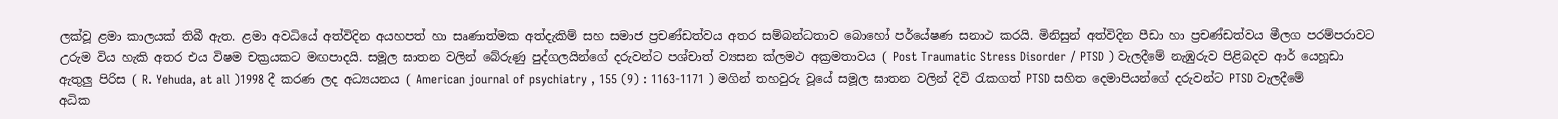ලක්වූ ළමා කාලයක් තිබී ඇත. ළමා අවධියේ අත්විදින අයහපත් හා සෘණාත්මක අත්දැකිම් සහ සමාජ ප්‍රචණ්ඩත්වය අතර සම්බන්ධතාව බොහෝ පර්යේෂණ සනාථ කරයි. මිනිසුන් අත්විදින පීඩා හා ප්‍රචණ්ඩත්වය මීලග පරම්පරාවට උරුම විය හැකි අතර එය විෂම චක්‍රයකට මඟපාදයි. සමූල ඝාතන වලින් බේරුණු පුද්ගලයින්ගේ දරුවන්ට පශ්චාත් ව්‍යසන ක්ලමථ අක්‍රමතාවය ( Post Traumatic Stress Disorder / PTSD ) වැලදීමේ නැඹුරුව පිළිබදව ආර් යෙහූඩා ඇතුලු පිරිස ( R. Yehuda, at all )1998 දී කරණ ලද අධ්‍යයනය ( American journal of psychiatry , 155 (9) : 1163-1171 ) මගින් තහවුරු වූයේ සමූල ඝාතන වලින් දිවි රැකගත් PTSD සහිත දෙමාපියන්ගේ දරුවන්ට PTSD වැලදීමේ අධික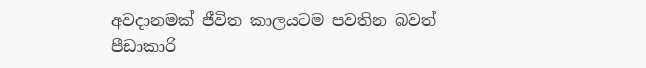අවදානමක් ජීවිත කාලයටම පවතින බවත් පීඩාකාරි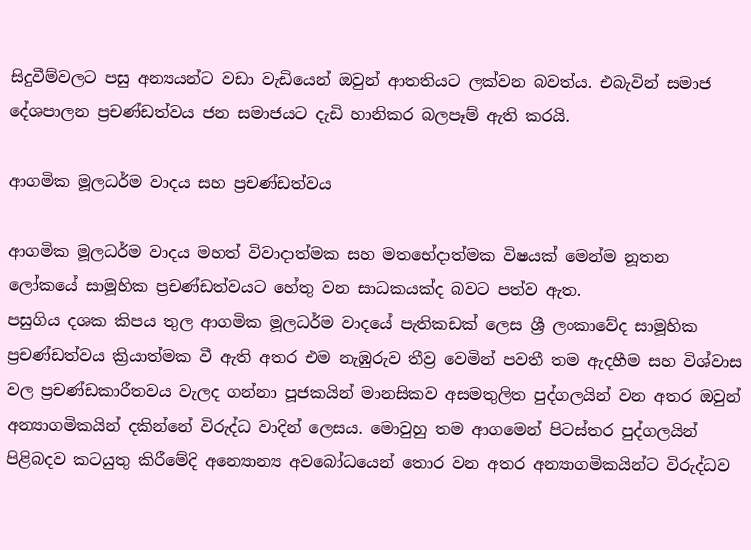සිදුවීම්වලට පසු අන්‍යයන්ට වඩා වැඩියෙන් ඔවුන් ආතතියට ලක්වන බවත්ය. එබැවින් සමාජ දේශපාලන ප්‍රචණ්ඩත්වය ජන සමාජයට දැඩි හානිකර බලපෑම් ඇති කරයි.

ආගමික මූලධර්ම වාදය සහ ප්‍රචණ්ඩත්වය

ආගමික මූලධර්ම වාදය මහත් විවාදාත්මක සහ මතභේදාත්මක විෂයක් මෙන්ම නූතන ලෝකයේ සාමූහික ප්‍රචණ්ඩත්වයට හේතු වන සාධකයක්ද බවට පත්ව ඇත.
පසුගිය දශක කිපය තුල ආගමික මූලධර්ම වාදයේ පැතිකඩක් ලෙස ශ්‍රී ලංකාවේද සාමූහික ප්‍රචණ්ඩත්වය ක්‍රියාත්මක වී ඇති අතර එම නැඹුරුව තීව්‍ර වෙමින් පවතී තම ඇදහීම සහ විශ්වාස වල ප්‍රචණ්ඩකාරීත‍වය වැලද ගන්නා පූජකයින් මානසිකව අසමතුලිත පුද්ගලයින් වන අතර ඔවුන් අන්‍යාගමිකයින් දකින්නේ විරුද්ධ වාදින් ලෙසය. මොවුහු තම ආගමෙන් පිටස්තර පුද්ගලයින් පිළිබදව කටයුතු කිරීමේදි අන්‍යොන්‍ය අවබෝධයෙන් තොර වන අතර අන්‍යාගමිකයින්ට විරුද්ධව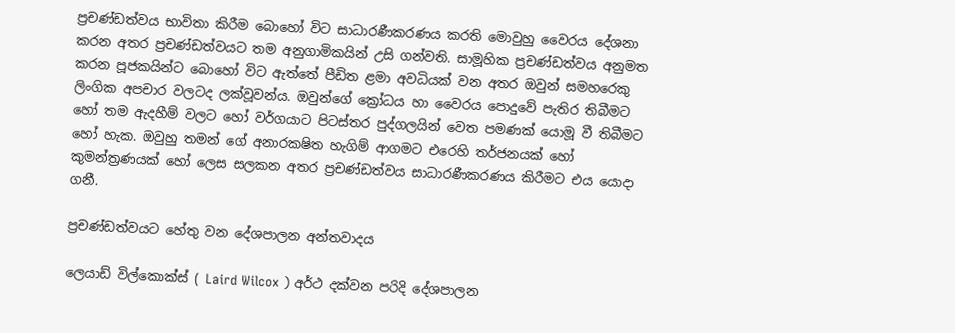ප්‍රචණ්ඩත්වය භාවිතා කිරීම බොහෝ විට සාධාරණීකරණය කරති මොවුහු වෛරය දේශනා කරන අතර ප්‍රචණ්ඩත්වයට තම අනුගාමිකයින් උසි ගන්වති. සාමූහික ප්‍රචණ්ඩත්වය අනුමත කරන පූජකයින්ට බොහෝ විට ඇත්තේ පීඩිත ළමා අවධියක් වන අතර ඔවුන් සමහරෙකු ලිංගික අපචාර වලටද ලක්වූවන්ය. ඔවුන්ගේ ක්‍රෝධය හා වෛරය පොදුවේ පැතිර තිබීමට හෝ තම ඇදහීම් වලට හෝ වර්ගයාට පිටස්තර පුද්ගලයින් වෙත පමණක් යොමූ වී තිබීමට හෝ හැක. ඔවුහු තමන් ගේ අනාරක‍ෂිත හැගිම් ආගමට එරෙහි තර්ජනයක් හෝ කුමන්ත්‍රණයක් හෝ ලෙස සලකන අතර ප්‍රචණ්ඩත්වය සාධාරණීකරණය කිරීමට එය යොදා ගනී.

ප්‍රචණ්ඩත්වයට හේතු වන දේශපාලන අන්තවාදය

ලෙයාඩ් විල්කොක්ස් ( Laird Wilcox ) අර්ථ දක්වන පරිදි දේශපාලන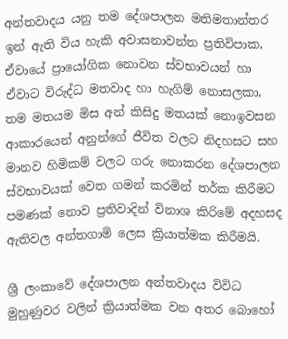අන්තවාදය යනු තම දේශපාලන මතිමතාන්තර ඉන් ඇති විය හැකි අවාසනාවන්ත ප්‍රතිවිපාක, ඒවායේ ප්‍රායෝගික නොවන ස්වභාවයන් හා ඒවාට විරුද්ධ මතවාද හා හැගිම් නොසලකා, තම මතයම මිස අන් කිසිදු මතයක් නොඉවසන ආකාරයෙන් අනුන්ගේ ජීවිත වලට නිදහසට සහ මානව හිමිකම් වලට ගරු නොකරන දේශපාලන ස්වභාවයක් වෙත ගමන් කරමින් තර්ක කිරීමට පමණක් නොව ප්‍රතිවාදින් විනාශ කිරිමේ අදහසද ඇතිවල අන්තගාමි ලෙස ක්‍රියාත්මක කිරීමයි.

ශ්‍රී ලංකාවේ දේශපාලන අන්තවාදය විවිධ මුහුණුවර වලින් ක්‍රියාත්මක වන අතර බොහෝ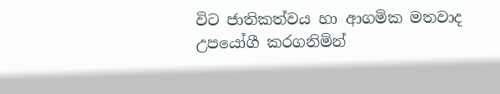විට ජාතිකත්වය හා ආගමික මතවාද උපයෝගී කරගනිමින්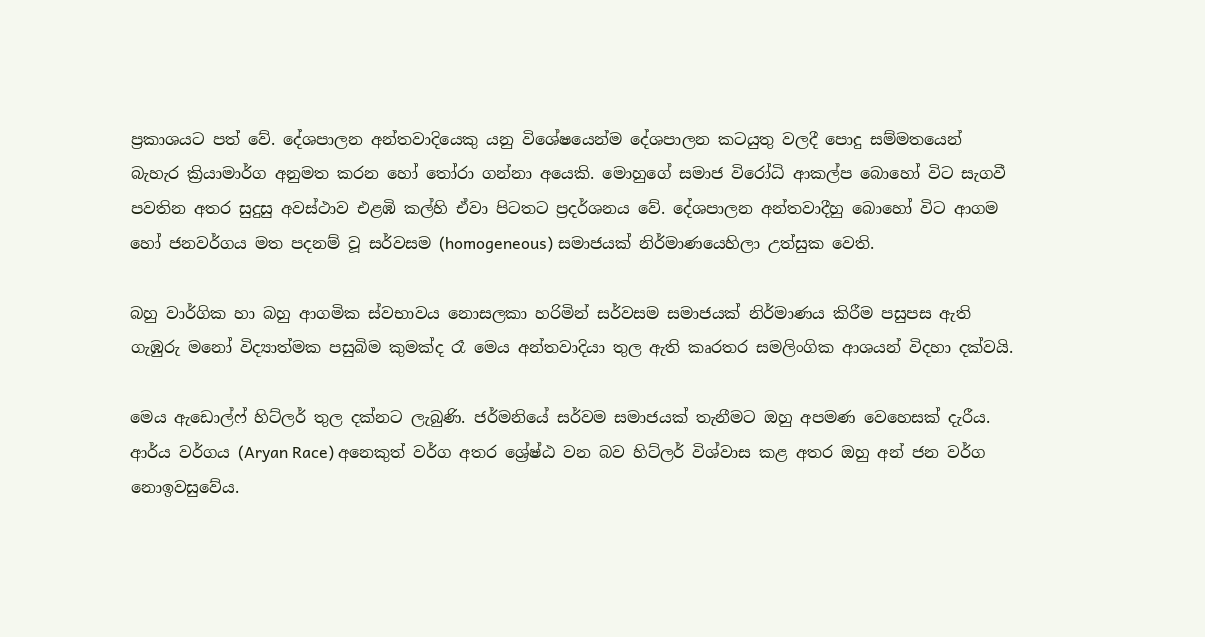ප්‍රකාශයට පත් වේ. දේශපාලන අන්තවාදියෙකු යනු විශේෂයෙන්ම දේශපාලන කටයුතු වලදී පොදු සම්මතයෙන් බැහැර ක්‍රියාමාර්ග අනුමත කරන හෝ තෝරා ගන්නා අයෙකි. මොහුගේ සමාජ විරෝධි ආකල්ප බොහෝ විට සැගවී පවතින අතර සුදුසු අවස්ථාව එළඹි කල්හි ඒවා පිටතට ප්‍රදර්ශනය වේ. දේශපාලන අන්තවාදීහු බොහෝ විට ආගම හෝ ජනවර්ගය මත පදනම් වූ සර්වසම (homogeneous) සමාජයක් නිර්මාණයෙහිලා උත්සුක වෙති.

බහු වාර්ගික හා බහු ආගමික ස්වභාවය නොසලකා හරිමින් සර්වසම සමාජයක් නිර්මාණය කිරීම පසුපස ඇති ගැඹුරු මනෝ විද්‍යාත්මක පසුබිම කුමක්ද රෑ මෙය අන්තවාදියා තුල ඇති කෘරතර සමලිංගික ආශයන් විදහා දක්වයි.

මෙය ඇඩොල්ෆ් හිට්ලර් තුල දක්නට ලැබුණි. ජර්මනියේ සර්වම සමාජයක් තැනීමට ඔහු අපමණ වෙහෙසක් දැරීය. ආර්ය වර්ගය (Aryan Race) අනෙකුත් වර්ග අතර ශ්‍රේෂ්ඨ වන බව හිට්ලර් විශ්වාස කළ අතර ඔහු අන් ජන වර්ග නොඉවසුවේය.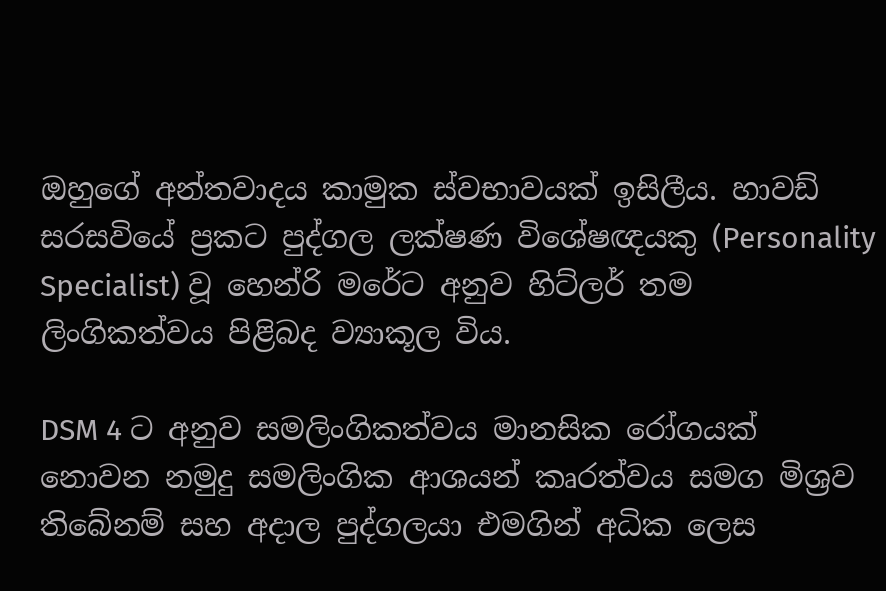ඔහුගේ අන්තවාදය කාමුක ස්වභාවයක් ඉසිලීය. හාවඩ් සරසවියේ ප්‍රකට පුද්ගල ලක්ෂණ විශේෂඥයකු (Personality Specialist) වූ හෙන්රි මරේට අනුව හිට්ලර් තම ලිංගිකත්වය පිළිබද ව්‍යාකූල විය.

DSM 4 ට අනුව සමලිංගිකත්වය මානසික රෝගයක් නොවන නමුදු සමලිංගික ආශයන් කෘරත්වය සමග මිශ්‍රව තිබේනම් සහ අදාල පුද්ගලයා එමගින් අධික ලෙස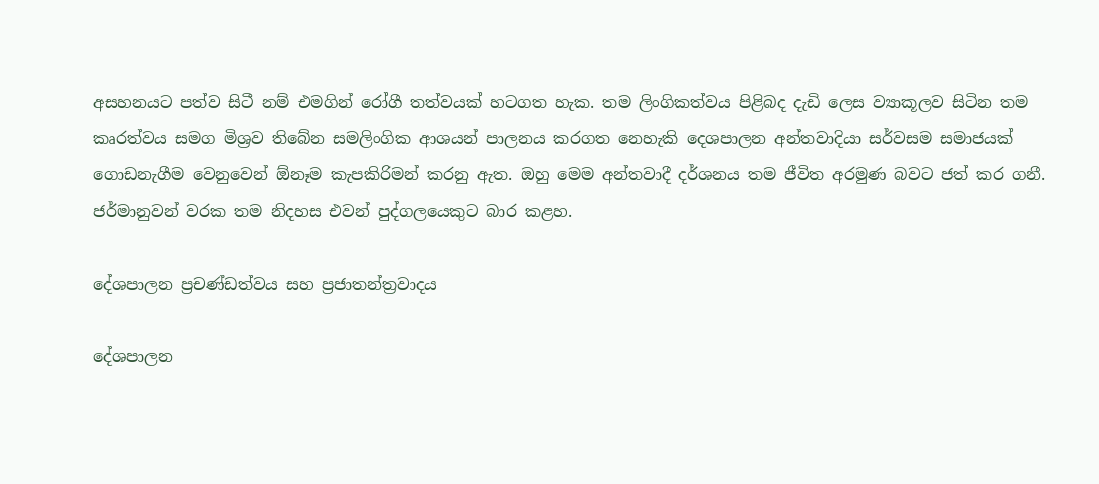අසහනයට පත්ව සිටී නම් එමගින් රෝගී තත්වයක් හටගත හැක. තම ලිංගිකත්වය පිළිබද දැඩි ලෙස ව්‍යාකූලව සිටින තම කෘරත්වය සමග මිශ්‍රව තිබේන සමලිංගික ආශයන් පාලනය කරගත නෙහැකි දෙශපාලන අන්තවාදියා සර්වසම සමාජයක් ගොඩනැගීම වෙනුවෙන් ඕනෑම කැපකිරිමන් කරනු ඇත. ඔහු මෙම අන්තවාදී දර්ශනය තම ජීවිත අරමුණ බවට ජත් කර ගනී. ජර්මානුවන් වරක තම නිදහස එවන් පුද්ගලයෙකුට බාර කළහ.

දේශපාලන ප්‍රචණ්ඩත්වය සහ ප්‍රජාතන්ත්‍රවාදය

දේශපාලන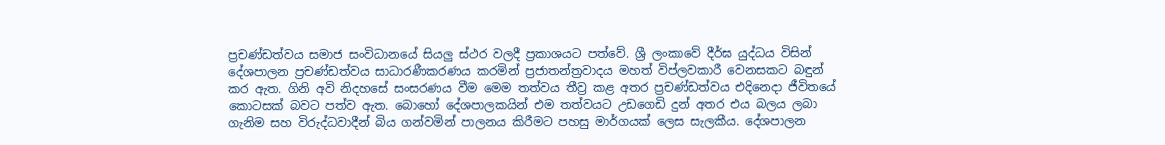ප්‍රචණ්ඩත්වය සමාජ සංවිධානයේ සියලු ස්ථර වලදී ප්‍රකාශයට පත්වේ. ශ්‍රී ලංකාවේ දීර්ඝ යුද්ධය විසින් දේශපාලන ප්‍රචණ්ඩත්වය සාධාරණීකරණය කරමින් ප්‍රජාතන්ත්‍රවාදය මහත් විප්ලවකාරී වෙනසකට බඳුන් කර ඇත. ගිනි අවි නිදහසේ සංසරණය වීම මෙම තත්වය තීව්‍ර කළ අතර ප්‍රචණ්ඩත්වය එදිනෙදා ජීවිතයේ කොටසක් බවට පත්ව ඇත. බොහෝ දේශපාලකයින් එම තත්වයට උඩගෙඩි දුන් අතර එය බලය ලබා ගැනිම සහ විරුද්ධවාදීන් බිය ගන්වමින් පාලනය කිරීමට පහසු මාර්ගයක් ලෙස සැලකීය. දේශපාලන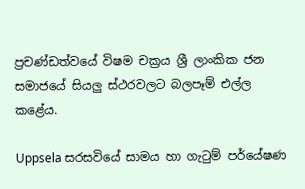ප්‍රචණ්ඩත්වයේ විෂම චක්‍රය ශ්‍රී ලාංකික ජන සමාජයේ සියලු ස්ථරවලට බලපෑම් එල්ල කළේය.

Uppsela සරසවියේ සාමය හා ගැටුම් පර්යේෂණ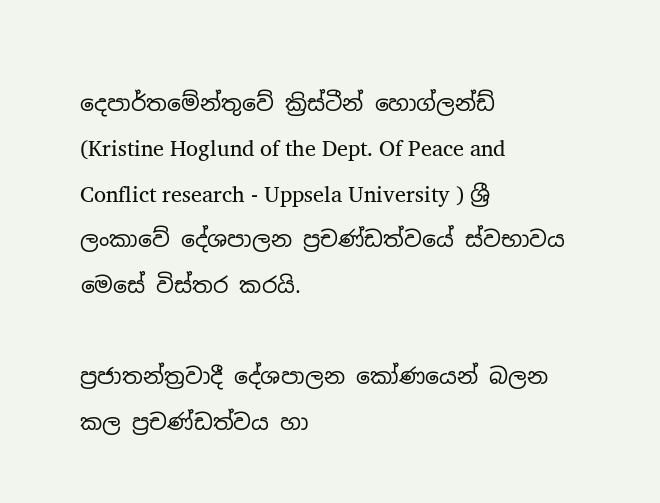දෙපාර්තමේන්තුවේ ක්‍රිස්ටීන් හොග්ලන්ඩ් (Kristine Hoglund of the Dept. Of Peace and Conflict research - Uppsela University ) ශ්‍රී ලංකාවේ දේශපාලන ප්‍රචණ්ඩත්වයේ ස්වභාවය මෙසේ විස්තර කරයි.

ප්‍රජාතන්ත්‍රවාදී දේශපාලන කෝණයෙන් බලන කල ප්‍රචණ්ඩත්වය හා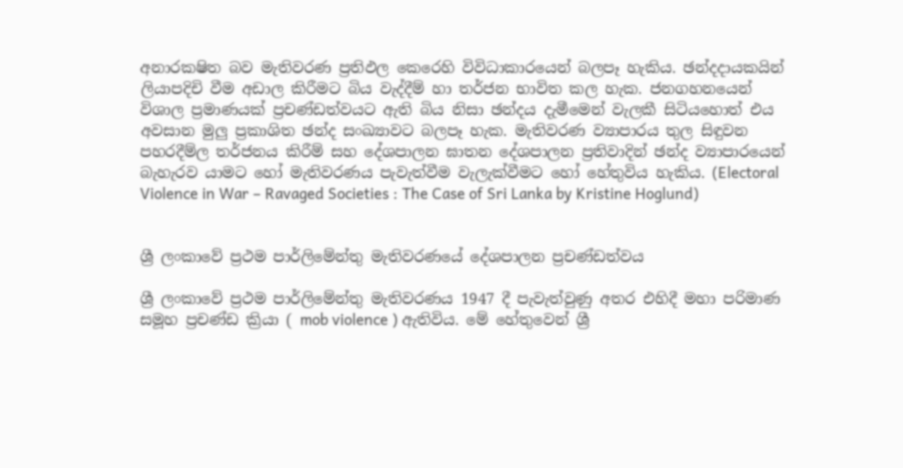අනාරක‍ෂිත බව මැතිවරණ ප්‍රතිඵල කෙරෙහි විවිධාකාරයෙන් බලපෑ හැකිය. ඡන්දදායකයින් ලියාපදිචි වීම අඩාල කිරීමට බිය වැද්දීම් හා තර්ජන භාවිත කල හැක. ජනගහනයෙන් විශාල ප්‍රමාණයක් ප්‍රචණ්ඩත්වයට ඇති බිය නිසා ඡන්දය දැමීමෙන් වැලකී සිටියහොත් එය අවසාන මුලු ප්‍රකාශිත ඡන්ද සංඛ්‍යාවට බලපෑ හැක. මැතිවරණ ව්‍යාපාරය තුල සිඳුවන පහරදීම්ල තර්ජනය කිරීම් සහ දේශපාලන ඝාතන දේශපාලන ප්‍රතිවාදින් ඡන්ද ව්‍යාපාරයෙන් බැහැරව යාමට හෝ මැතිවරණය පැවැත්වීම වැලැක්වීමට හෝ හේතුවිය හැකිය. (Electoral Violence in War – Ravaged Societies : The Case of Sri Lanka by Kristine Hoglund)


ශ්‍රී ලංකාවේ ප්‍රථම පාර්ලිමේන්තු මැතිවරණයේ දේශපාලන ප්‍රචණ්ඩත්වය

ශ්‍රී ලංකාවේ ප්‍රථම පාර්ලිමේන්තු මැතිවරණය 1947 දී පැවැත්වුණු අතර එහිදී මහා පරිමාණ සමූහ ප්‍රචණ්ඩ ක්‍රියා ( mob violence ) ඇතිවිය. මේ හේතුවෙන් ශ්‍රී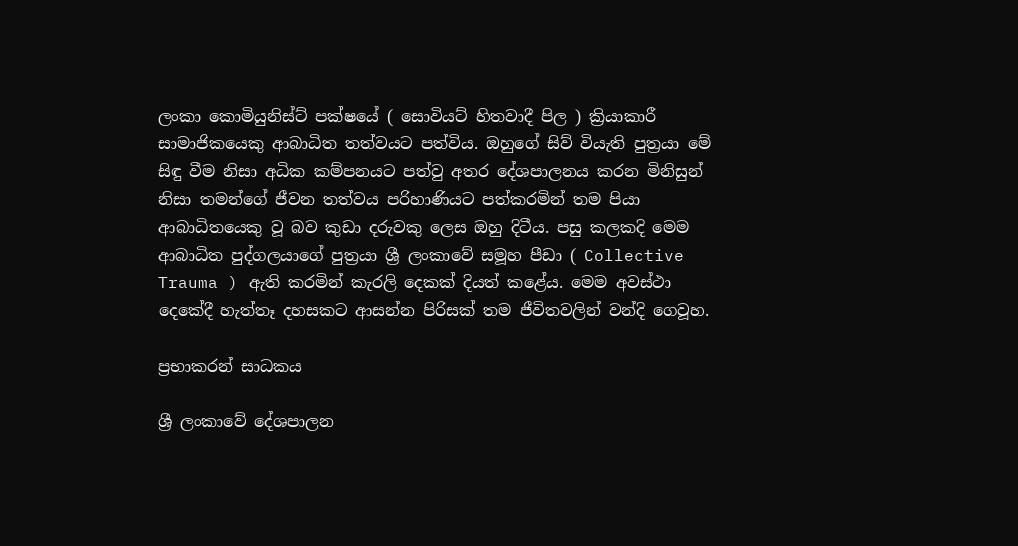ලංකා කොමියුනිස්ට් පක්ෂයේ ( සොවියට් හිතවාදී පිල ) ක්‍රියාකාරී සාමාජිකයෙකු ආබාධිත තත්වයට පත්විය. ඔහුගේ සිව් වියැති පුත්‍රයා මේ සිඳු වීම නිසා අධික කම්පනයට පත්වු අතර දේශපාලනය කරන මිනිසුන් නිසා තමන්ගේ ජීවන තත්වය පරිහාණියට පත්කරමින් තම පියා ආබාධිතයෙකු වූ බව කුඩා දරුවකු ලෙස ඔහු දිටීය. පසු කලකදි මෙම ආබාධිත පුද්ගලයාගේ පුත්‍රයා ශ්‍රී ලංකාවේ සමූහ පීඩා ( Collective Trauma ) ඇති කරමින් කැරලි දෙකක් දියත් කළේය. මෙම අවස්ථා දෙකේදී හැත්තෑ දහසකට ආසන්න පිරිසක් තම ජීවිතවලින් වන්දි ගෙවූහ.

ප්‍රභාකරන් සාධකය

ශ්‍රී ලංකාවේ දේශපාලන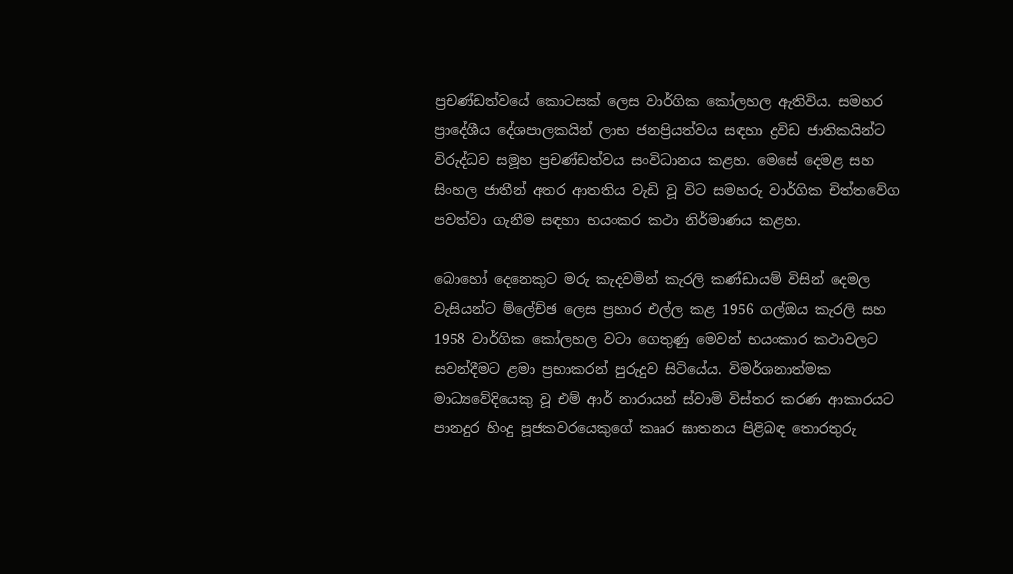ප්‍රචණ්ඩත්වයේ කොටසක් ලෙස වාර්ගික කෝලහල ඇතිවිය. සමහර ප්‍රාදේශීය දේශපාලකයින් ලාභ ජනප්‍රියත්වය සඳහා ද්‍රවිඩ ජාතිකයින්ට විරුද්ධව සමූහ ප්‍රචණ්ඩත්වය සංවිධානය කළහ. මෙසේ දෙමළ සහ සිංහල ජාතීන් අතර ආතතිය වැඩි වූ විට සමහරු වාර්ගික චිත්තවේග පවත්වා ගැනීම සඳහා භයංකර කථා නිර්මාණය කළහ.

බොහෝ දෙනෙකුට මරු කැදවමින් කැරලි කණ්ඩායම් විසින් දෙමල වැසියන්ට ම්ලේච්ඡ ලෙස ප්‍රහාර එල්ල කළ 1956 ගල්ඔය කැරලි සහ 1958 වාර්ගික කෝලහල වටා ගෙතුණු මෙවන් භයංකාර කථාවලට සවන්දීමට ළමා ප්‍රභාකරන් පුරුදුව සිටියේය. විමර්ශනාත්මක මාධ්‍යවේදියෙකු වූ එම් ආර් නාරායන් ස්වාමි විස්තර කරණ ආකාරයට පානදුර හිංදු පූජකවරයෙකුගේ කෲර ඝාතනය පිළිබඳ තොරතුරු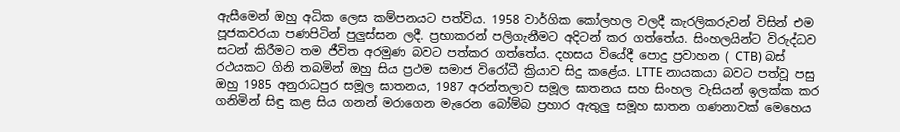ඇසීමෙන් ඔහු අධික ලෙස කම්පනයට පත්විය. 1958 වාර්ගික කෝලහල වලදී කැරලිකරුවන් විසින් එම පූජකවරයා පණපිටින් පුලුස්සන ලදී. ප්‍රභාකරන් පලිගැනීමට අදිටන් කර ගත්තේය. සිංහලයින්ට විරුද්ධව සටන් කිරීමට තම ජීවිත අරමුණ බවට පත්කර ගත්තේය. දහසය වියේදී පොදු ප්‍රවාහන ( CTB) බස් රථයකට ගිනි තබමින් ඔහු සිය ප්‍රථම සමාජ විරෝධී ක්‍රියාව සිදු කළේය. LTTE නායකයා බවට පත්වූ පසු ඔහු 1985 අනුරාධපුර සමූල ඝාතනය, 1987 අරන්තලාව සමූල ඝාතනය සහ සිංහල වැසියන් ඉලක්ක කර ගනිමින් සිඳු කළ සිය ගනන් මරාගෙන මැරෙන බෝම්බ ප්‍රහාර ඇතුලු සමූහ ඝාතන ගණනාවක් මෙහෙය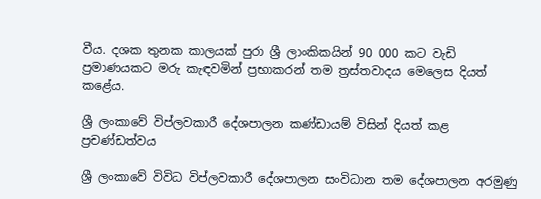වීය. දශක තුනක කාලයක් පුරා ශ්‍රී ලාංකිකයින් 90 000 කට වැඩි ප්‍රමාණයකට මරු කැඳවමින් ප්‍රභාකරන් තම ත්‍රස්තවාදය මෙලෙස දියත් කළේය.

ශ්‍රී ලංකාවේ විප්ලවකාරී දේශපාලන කණ්ඩායම් විසින් දියත් කළ ප්‍රචණ්ඩත්වය

ශ්‍රී ලංකාවේ විවිධ විප්ලවකාරී දේශපාලන සංවිධාන තම දේශපාලන අරමුණු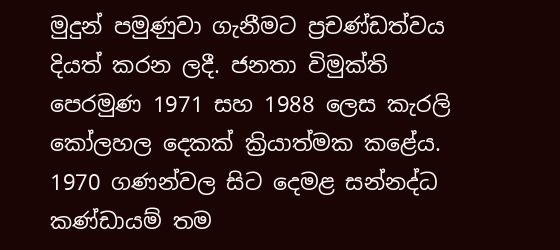මුදුන් පමුණුවා ගැනීමට ප්‍රචණ්ඩත්වය දියත් කරන ලදී. ජනතා විමුක්ති පෙරමුණ 1971 සහ 1988 ලෙස කැරලි කෝලහල දෙකක් ක්‍රියාත්මක කළේය. 1970 ගණන්වල සිට දෙමළ සන්නද්ධ කණ්ඩායම් තම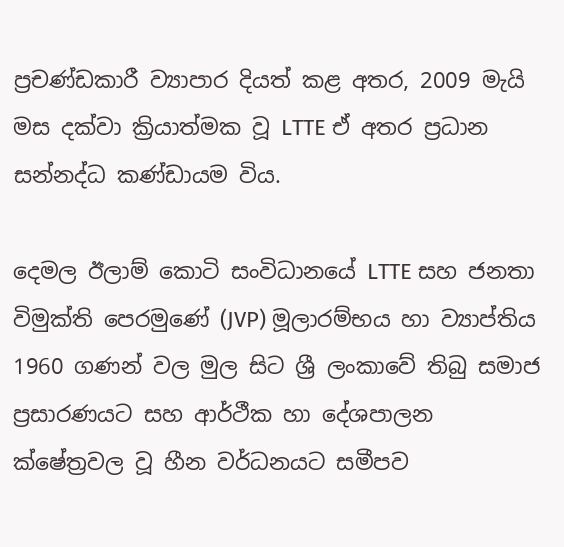ප්‍රචණ්ඩකාරී ව්‍යාපාර දියත් කළ අතර, 2009 මැයි මස දක්වා ක්‍රියාත්මක වූ LTTE ඒ අතර ප්‍රධාන සන්නද්ධ කණ්ඩායම විය.

දෙමල ඊලාම් කොටි සංවිධානයේ LTTE සහ ජනතා විමුක්ති පෙරමුණේ (JVP) මූලාරම්භය හා ව්‍යාප්තිය 1960 ගණන් වල මුල සිට ශ්‍රී ලංකාවේ තිබු සමාජ ප්‍රසාරණයට සහ ආර්ථීක හා දේශපාලන ක්ෂේත්‍රවල වූ හීන වර්ධනයට සමීපව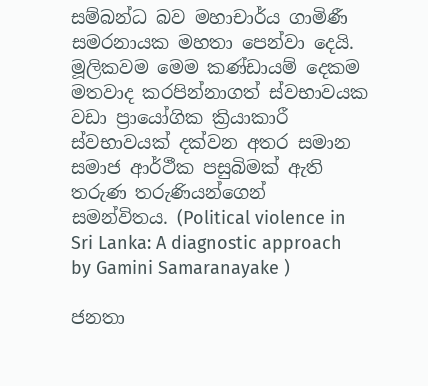සම්බන්ධ බව මහාචාර්ය ගාමිණී සමරනායක මහතා පෙන්වා දෙයි. මූලිකවම මෙම කණ්ඩායම් දෙකම මතවාද කරපින්නාගත් ස්වභාවයක වඩා ප්‍රායෝගික ක්‍රියාකාරී ස්වභාවයක් දක්වන අතර සමාන සමාජ ආර්ථීක පසුබිමක් ඇති තරුණ තරුණියන්ගෙන් සමන්විතය. (Political violence in Sri Lanka: A diagnostic approach by Gamini Samaranayake )

ජනතා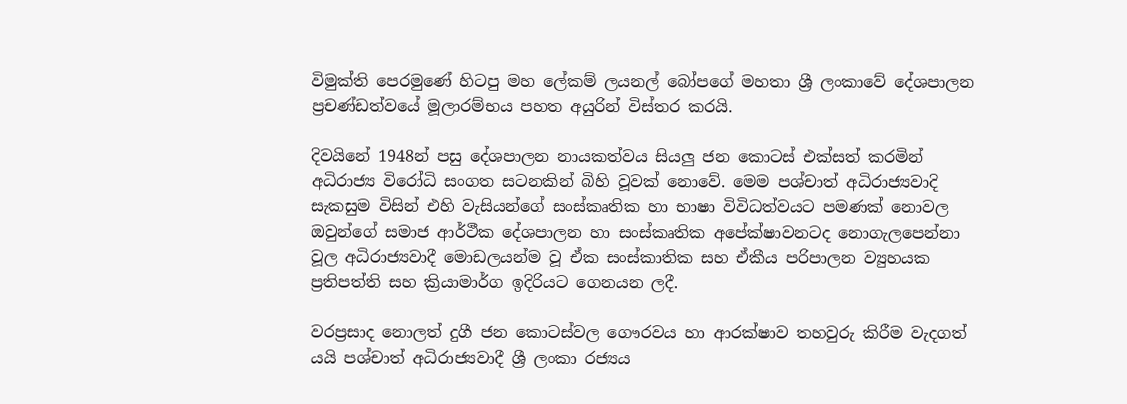විමුක්ති පෙරමුණේ හිටපු මහ ලේකම් ලයනල් බෝපගේ මහතා ශ්‍රී ලංකාවේ දේශපාලන ප්‍රචණ්ඩත්වයේ මූලාරම්භය පහත අයුරින් විස්තර කරයි.

දිවයිනේ 1948න් පසු දේශපාලන නායකත්වය සියලු ජන කොටස් එක්සත් කරමින් අධිරාජ්‍ය විරෝධි සංගත සටනකින් බිහි වූවක් නොවේ. මෙම පශ්චාත් අධිරාජ්‍යවාදි සැකසුම විසින් එහි වැසියන්ගේ සංස්කෘතික හා භාෂා විවිධත්වයට පමණක් නොවල ඔවුන්ගේ සමාජ ආර්ථීක දේශපාලන හා සංස්කෘතික අපේක්ෂාවනටද නොගැලපෙන්නා වූල අධිරාජ්‍යවාදී මොඩලයන්ම වූ ඒක සංස්කාතික සහ ඒකීය පරිපාලන ව්‍යුහයක ප්‍රතිපත්ති සහ ක්‍රියාමාර්ග ඉදිරියට ගෙනයන ලදී.

වරප්‍රසාද නොලත් දුගී ජන කොටස්වල ගෞරවය හා ආරක්ෂාව තහවුරු කිරීම වැදගත් යයි පශ්චාත් අධිරාජ්‍යවාදී ශ්‍රී ලංකා රජ්‍යය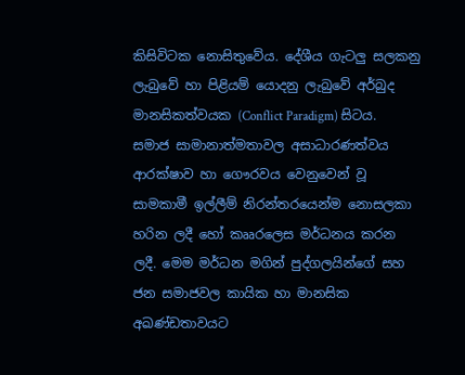කිසිවිටක නොසිතුවේය. දේශීය ගැටලු සලකනු ලැබුවේ හා පිළියම් යොදනු ලැබුවේ අර්බුද මානසිකත්වයක (Conflict Paradigm) සිටය. සමාජ සාමානාත්මතාවල අසාධාරණත්වය ආරක්ෂාව හා ගෞරවය වෙනුවෙන් වූ සාමකාමී ඉල්ලීම් නිරන්තරයෙන්ම නොසලකා හරින ලදී හෝ කෲරලෙස මර්ධනය කරන ලදී. මෙම මර්ධන මගින් පුද්ගලයින්ගේ සහ ජන සමාජවල කායික හා මානසික අඛණ්ඩතාවයට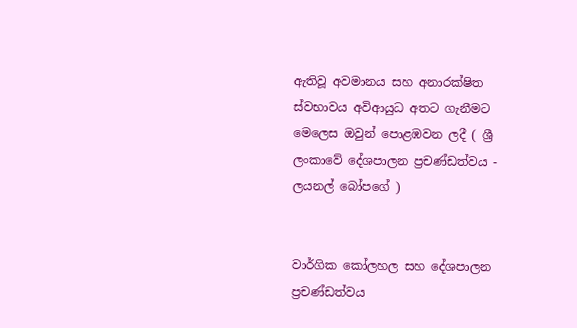ඇතිවූ අවමානය සහ අනාරක්ෂිත ස්වභාවය අවිආයුධ අතට ගැනීමට මෙලෙස ඔවුන් පොළඹවන ලදී ( ශ්‍රී ලංකාවේ දේශපාලන ප්‍රචණ්ඩත්වය - ලයනල් බෝපගේ )


වාර්ගික කෝලහල සහ දේශපාලන ප්‍රචණ්ඩත්වය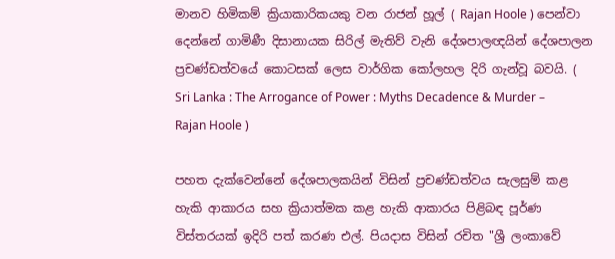මානව හිමිකම් ක්‍රියාකාරිකයකු වන රාජන් හූල් ( Rajan Hoole ) පෙන්වා දෙන්නේ ගාමිණී දිසානායක සිරිල් මැතිව් වැනි දේශපාලඥයින් දේශපාලන ප්‍රචණ්ඩත්වයේ කොටසක් ලෙස වාර්ගික කෝලහල දිරි ගැන්වූ බවයි. ( Sri Lanka : The Arrogance of Power : Myths Decadence & Murder – Rajan Hoole )

පහත දැක්වෙන්නේ දේශපාලකයින් විසින් ප්‍රචණ්ඩත්වය සැලසුම් කළ හැකි ආකාරය සහ ක්‍රියාත්මක කළ හැකි ආකාරය පිළිබඳ පූර්ණ විස්තරයක් ඉදිරි පත් කරණ එල්. පියදාස විසින් රචිත "ශ්‍රී ලංකාවේ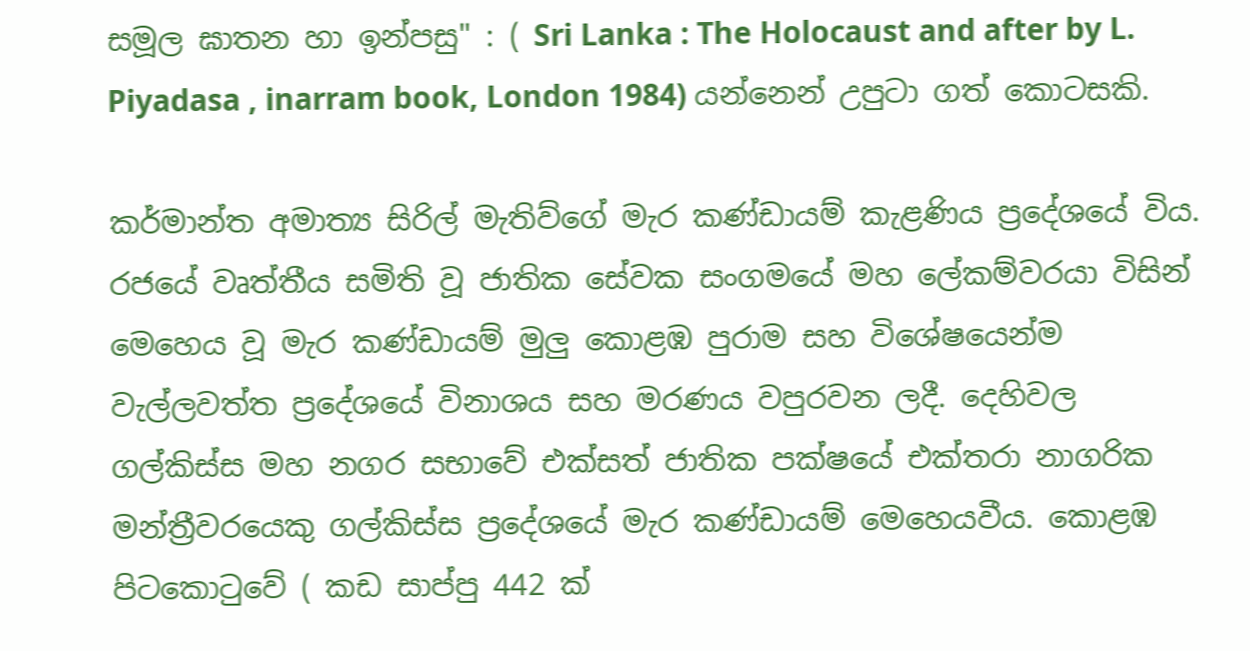සමූල ඝාතන හා ඉන්පසු" : ( Sri Lanka : The Holocaust and after by L. Piyadasa , inarram book, London 1984) යන්නෙන් උපුටා ගත් කොටසකි.

කර්මාන්ත අමාත්‍ය සිරිල් මැතිව්ගේ මැර කණ්ඩායම් කැළණිය ප්‍රදේශයේ විය. රජයේ වෘත්තීය සමිති වූ ජාතික සේවක සංගමයේ මහ ලේකම්වරයා විසින් මෙහෙය වූ මැර කණ්ඩායම් මුලු කොළඹ පුරාම සහ විශේෂයෙන්ම වැල්ලවත්ත ප්‍රදේශයේ විනාශය සහ මරණය වපුරවන ලදී. දෙහිවල ගල්කිස්ස මහ නගර සභාවේ එක්සත් ජාතික පක්ෂයේ එක්තරා නාගරික මන්ත්‍රීවරයෙකු ගල්කිස්ස ප්‍රදේශයේ මැර කණ්ඩායම් මෙහෙයවීය. කොළඹ පිටකොටුවේ ( කඩ සාප්පු 442 ක්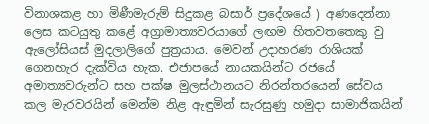විනාශකළ හා මිණීමැරුම් සිදුකළ බසාර් ප්‍රදේශයේ ) අණදෙන්නා ලෙස කටයුතු කළේ අග්‍රාමාත්‍යවරයාගේ ලඟම හිතවතතෙකු වු ඇලෝසියස් මුදලාලිගේ පුත්‍රයාය. මෙවන් උදාහරණ රාශියක් ගෙනහැර දැක්විය හැක. එජාපයේ නායකයින්ට රජයේ අමාත්‍යවරුන්ට සහ පක්ෂ මුලස්ථානයට නිරන්තරයෙන් සේවය කල මැරවරයින් මෙන්ම නිළ ඇඳුමින් සැරසුණු හමුදා සාමාජිකයින්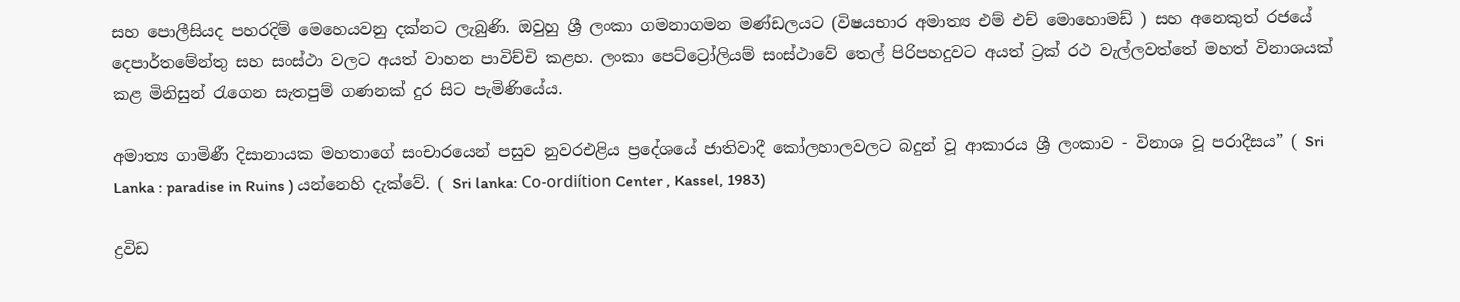සහ පොලීසියද පහරදිම් මෙහෙයවනු දක්නට ලැබුණි. ඔවුහු ශ්‍රී ලංකා ගමනාගමන මණ්ඩලයට (විෂයභාර අමාත්‍ය එම් එච් මොහොමඩ් ) සහ අනෙකුත් රජයේ දෙපාර්තමේන්තු සහ සංස්ථා වලට අයත් වාහන පාවිච්චි කළහ. ලංකා පෙට්ට්‍රෝලියම් සංස්ථාවේ තෙල් පිරිපහදුවට අයත් ට්‍රක් රථ වැල්ලවත්තේ මහත් විනාශයක් කළ මිනිසුන් රැගෙන සැතපුම් ගණනක් දුර සිට පැමිණියේය.

අමාත්‍ය ගාමිණී දිසානායක මහතාගේ සංචාරයෙන් පසුව නුවරඑළිය ප්‍රදේශයේ ජාතිවාදී කෝලහාලවලට බදුන් වූ ආකාරය ශ්‍රී ලංකාව - විනාශ වූ පරාදීසය” ( Sri Lanka : paradise in Ruins ) යන්නෙහි දැක්වේ. ( Sri lanka: Co-ordiítion Center , Kassel, 1983)

ද්‍රවිඩ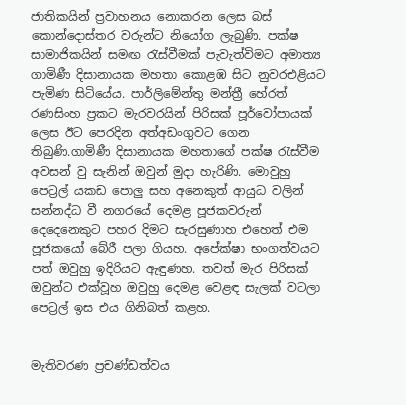ජාතිකයින් ප්‍රවාහනය නොකරන ලෙස බස් කොන්දොස්තර වරුන්ට නියෝග ලැබුණි. පක්ෂ සාමාජිකයින් සමඟ රැස්වීමක් පැවැත්විමට අමාත්‍ය ගාමිණී දිසානායක මහතා කොළඹ සිට නුවරඑළියට පැමිණ සිටියේය. පාර්ලිමේන්තු මන්ත්‍රී හේරත් රණසිංහ ප්‍රකට මැරවරයින් පිරිසක් පූර්වෝපායක් ලෙස ඊට පෙරදින අත්අඩංගුවට ගෙන තිබුණි.ගාමිණී දිසානායක මහතාගේ පක්ෂ රැස්වීම අවසන් වු සැනින් ඔවුන් මුදා හැරිණි. මොවුහු පෙට්‍රල් යකඩ පොලු සහ අනෙකුත් ආයුධ වලින් සන්නද්ධ වී නගරයේ දෙමළ පූජකවරුන් දෙදෙනෙකුට පහර දිමට සැරසුණාහ එහෙත් එම පූජකයෝ බේරී පලා ගියහ. අපේක්ෂා භංගත්වයට පත් ඔවුහු ඉදිරියට ඇඳුණහ. තවත් මැර පිරිසක් ඔවුන්ට එක්වූහ ඔවුහු දෙමළ වෙළඳ සැලක් වටලා පෙට්‍රල් ඉස එය ගිනිබත් කළහ.


මැතිවරණ ප්‍රචණ්ඩත්වය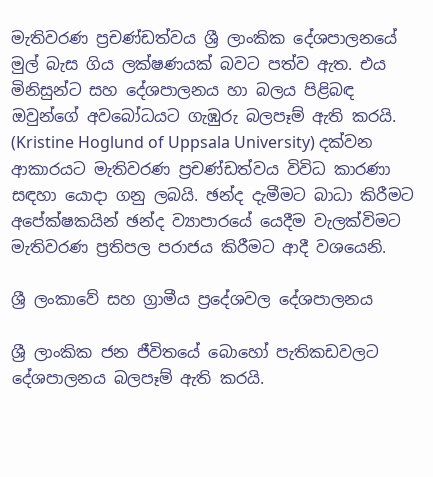මැතිවරණ ප්‍රචණ්ඩත්වය ශ්‍රී ලාංකික දේශපාලනයේ මුල් බැස ගිය ලක්ෂණයක් බවට පත්ව ඇත. එය මිනිසුන්ට සහ දේශපාලනය හා බලය පිළිබඳ ඔවුන්ගේ අවබෝධයට ගැඹුරු බලපෑම් ඇති කරයි. (Kristine Hoglund of Uppsala University) දක්වන ආකාරයට මැතිවරණ ප්‍රචණ්ඩත්වය විවිධ කාරණා සඳහා යොදා ගනු ලබයි. ඡන්ද දැමීමට බාධා කිරීමට අපේක්ෂකයින් ඡන්ද ව්‍යාපාරයේ යෙදීම වැලක්විමට මැතිවරණ ප්‍රතිපල පරාජය කිරීමට ආදී වශයෙනි.

ශ්‍රී ලංකාවේ සහ ග්‍රාමීය ප්‍රදේශවල දේශපාලනය

ශ්‍රී ලාංකික ජන ජීවිතයේ බොහෝ පැතිකඩවලට දේශපාලනය බලපෑම් ඇති කරයි.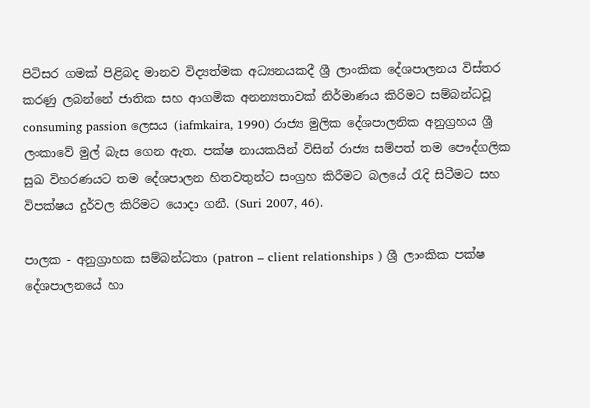පිටිසර ගමක් පිළිබද මානව විද්‍යත්මක අධ්‍යනයකදී ශ්‍රී ලාංකික දේශපාලනය විස්තර කරණු ලබන්නේ ජාතික සහ ආගමික අනන්‍යතාවක් නිර්මාණය කිරිමට සම්බන්ධවූ consuming passion ලෙසය (iafmkaira, 1990) රාජ්‍ය මුලික දේශපාලනික අනුග්‍රහය ශ්‍රී ලංකාවේ මුල් බැස ගෙන ඇත. පක්ෂ නායකයින් විසින් රාජ්‍ය සම්පත් තම පෞද්ගලික සුඛ විහරණයට තම දේශපාලන හිතවතුන්ට සංග්‍රහ කිරීමට බලයේ රැදි සිටීමට සහ විපක්ෂය දුර්වල කිරිමට යොදා ගනී. (Suri 2007, 46).

පාලක - අනුග්‍රාහක සම්බන්ධතා (patron – client relationships ) ශ්‍රී ලාංකික පක්ෂ දේශපාලනයේ හා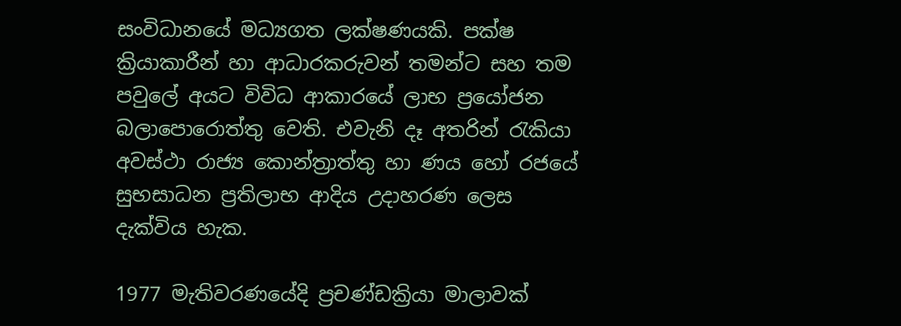සංවිධානයේ මධ්‍යගත ලක්ෂණයකි. පක්ෂ ක්‍රියාකාරීන් හා ආධාරකරුවන් තමන්ට සහ තම පවුලේ අයට විවිධ ආකාරයේ ලාභ ප්‍රයෝජන බලාපොරොත්තු වෙති. එවැනි දෑ අතරින් රැකියා අවස්ථා රාජ්‍ය කොන්ත්‍රාත්තු හා ණය හෝ රජයේ සුභසාධන ප්‍රතිලාභ ආදිය උදාහරණ ලෙස දැක්විය හැක.

1977 මැතිවරණයේදි ප්‍රචණ්ඩක්‍රියා මාලාවක්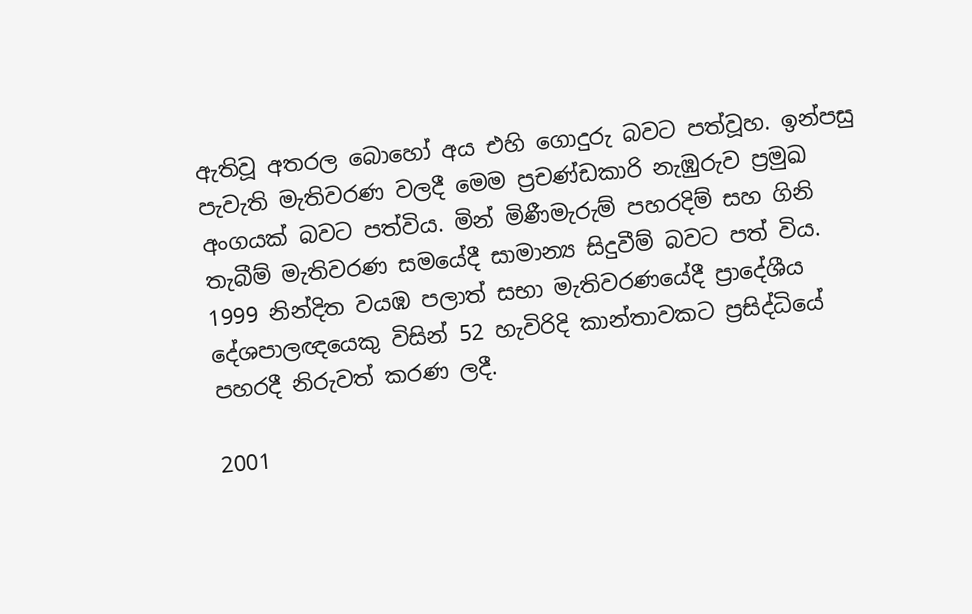ඇතිවූ අතරල බොහෝ අය එහි ගොදුරු බවට පත්වූහ. ඉන්පසු පැවැති මැතිවරණ වලදී මෙම ප්‍රචණ්ඩකාරි නැඹුරුව ප්‍රමුඛ අංගයක් බවට පත්විය. මින් මිණීමැරුම් පහරදිම් සහ ගිනි තැබීම් මැතිවරණ සමයේදී සාමාන්‍ය සිදුවීම් බවට පත් විය. 1999 නින්දිත වයඹ පලාත් සභා මැතිවරණයේදී ප්‍රාදේශීය දේශපාලඥයෙකු විසින් 52 හැවිරිදි කාන්තාවකට ප්‍රසිද්ධියේ පහරදී නිරුවත් කරණ ලදී.

2001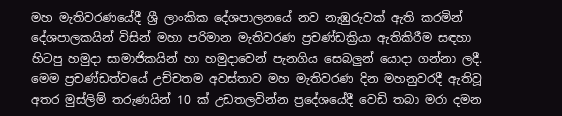මහ මැතිවරණයේදී ශ්‍රී ලාංකික දේශපාලනයේ නව නැඹුරුවක් ඇති කරමින් දේශපාලකයින් විසින් මහා පරිමාන මැතිවරණ ප්‍රචණ්ඩක්‍රියා ඇතිකිරීම සඳහා හිටපු හමුදා සාමාජිකයින් හා හමුදාවෙන් පැනගිය සෙබලුන් යොදා ගන්නා ලදී. මෙම ප්‍රචණ්ඩත්වයේ උච්චතම අවස්තාව මහ මැතිවරණ දින මහනුවරදී ඇතිවූ අතර මුස්ලිම් තරුණයින් 10 ක් උඩතලවින්න ප්‍රදේශයේදී වෙඩි තබා මරා දමන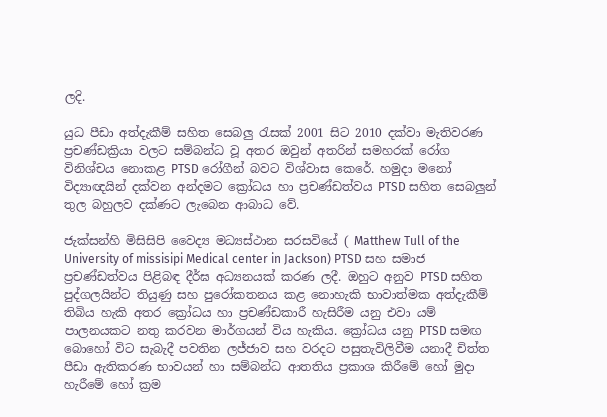ලදි.

යුධ පීඩා අත්දැකීම් සහිත සෙබලු රැසක් 2001 සිට 2010 දක්වා මැතිවරණ ප්‍රචණ්ඩක්‍රියා වලට සම්බන්ධ වූ අතර ඔවුන් අතරින් සමහරක් රෝග විනිශ්චය නොකළ PTSD රෝගීන් බවට විශ්වාස කෙරේ. හමුදා මනෝ විද්‍යාඥයින් දක්වන අන්දමට ක්‍රෝධය හා ප්‍රචණ්ඩත්වය PTSD සහිත සෙබලුන් තුල බහුලව දක්ණට ලැබෙන ආබාධ වේ.

ජැක්සන්හි මිසිසිපි වෛද්‍ය මධ්‍යස්ථාන සරසවියේ ( Matthew Tull of the University of missisipi Medical center in Jackson) PTSD සහ සමාජ ප්‍රචණ්ඩත්වය පිළිබඳ දීර්ඝ අධ්‍යනයක් කරණ ලදී. ඔහුට අනුව PTSD සහිත පුද්ගලයින්ට තියුණු සහ පුරෝකතනය කළ නොහැකි භාවාත්මක අත්දැකීම් තිබිය හැකි අතර ක්‍රෝධය හා ප්‍රචණ්ඩකාරී හැසිරීම යනු එවා යම් පාලනයකට නතු කරවන මාර්ගයන් විය හැකිය. ක්‍රෝධය යනු PTSD සමඟ බොහෝ විට සැබැදී පවතින ලජ්ජාව සහ වරදට පසුතැවිලිවීම යනාදී චිත්ත පීඩා ඇතිකරණ භාවයන් හා සම්බන්ධ ආතතිය ප්‍රකාශ කිරීමේ හෝ මුදා හැරීමේ හෝ ක්‍රම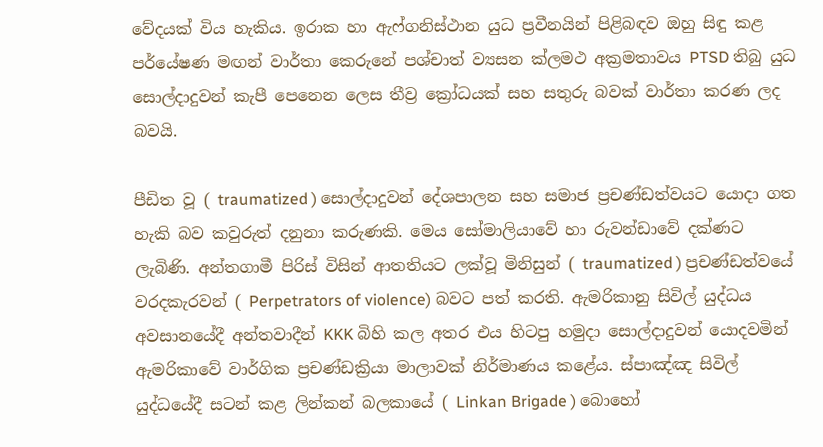වේදයක් විය හැකිය. ඉරාක හා ඇෆ්ගනිස්ථාන යුධ ප්‍රවීනයින් පිළිබඳව ඔහු සිඳු කළ පර්යේෂණ මඟන් වාර්තා කෙරුනේ පශ්චාත් ව්‍යසන ක්ලමථ අක්‍රමතාවය PTSD තිබු යුධ සොල්දාදුවන් කැපී පෙනෙන ලෙස තීව්‍ර ක්‍රෝධයක් සහ සතුරු බවක් වාර්තා කරණ ලද බවයි.

පීඩිත වූ ( traumatized ) සොල්දාදුවන් දේශපාලන සහ සමාජ ප්‍රචණ්ඩත්වයට යොදා ගත හැකි බව කවුරුත් දනුනා කරුණකි. මෙය සෝමාලියාවේ හා රුවන්ඩාවේ දක්ණට ලැබිණි. අන්තගාමී පිරිස් විසින් ආතතියට ලක්වූ මිනිසුන් ( traumatized ) ප්‍රචණ්ඩත්වයේ වරදකැරවන් ( Perpetrators of violence) බවට පත් කරති. ඇමරිකානු සිවිල් යුද්ධය අවසානයේදී අන්තවාදීන් KKK බිහි කල අතර එය හිටපු හමුදා සොල්දාදුවන් යොදවමින් ඇමරිකාවේ වාර්ගික ප්‍රචණ්ඩක්‍රියා මාලාවක් නිර්මාණය කළේය. ස්පාඤ්ඤ සිවිල් යුද්ධයේදී සටන් කළ ලින්කන් බලකායේ ( Linkan Brigade ) බොහෝ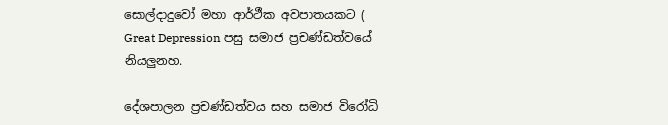සොල්දාදුවෝ මහා ආර්ථීක අවපාතයකට ( Great Depression පසු සමාජ ප්‍රචණ්ඩත්වයේ නියලුනහ.

දේශපාලන ප්‍රචණ්ඩත්වය සහ සමාජ විරෝධි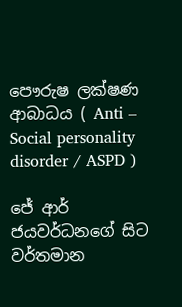පෞරුෂ ලක්ෂණ ආබාධය ( Anti – Social personality disorder / ASPD )

ජේ ආර් ජයවර්ධනගේ සිට වර්තමාන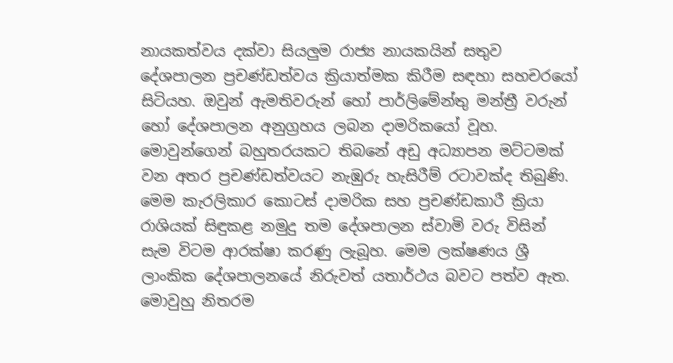නායකත්වය දක්වා සියලුම රාජ්‍ය නායකයින් සතුව දේශපාලන ප්‍රචණ්ඩත්වය ක්‍රියාත්මක කිරීම සඳහා සහචරයෝ සිටියහ. ඔවුන් ඇමතිවරුන් හෝ පාර්ලිමේන්තු මන්ත්‍රී වරුන් හෝ දේශපාලන අනුග්‍රහය ලබන දාමරිකයෝ වූහ. මොවුන්ගෙන් බහුතරයකට තිබනේ අඩු අධ්‍යාපන මට්ටමක් වන අතර ප්‍රචණ්ඩත්වයට නැඹුරු හැසිරීම් රටාවක්ද තිබුණි. මෙම කැරලිකාර කොටස් දාමරික සහ ප්‍රචණ්ඩකාරී ක්‍රියා රාශියක් සිඳුකළ නමුදු තම දේශපාලන ස්වාමි වරු විසින් සැම විටම ආරක්ෂා කරණු ලැබූහ. මෙම ලක්ෂණය ශ්‍රී ලාංකික දේශපාලනයේ නිරුවත් යතාර්ථය බවට පත්ව ඇත. මොවුහු නිතරම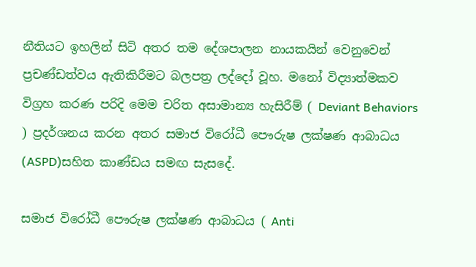නීතියට ඉහලින් සිටි අතර තම දේශපාලන නායකයින් වෙනුවෙන් ප්‍රචණ්ඩත්වය ඇතිකිරීමට බලපත්‍ර ලද්දෝ වූහ. මනෝ විද්‍යාත්මකව විග්‍රහ කරණ පරිදි මෙම චරිත අසාමාන්‍ය හැසිරීම් ( Deviant Behaviors ) ප්‍රදර්ශනය කරන අතර සමාජ විරෝධී පෞරුෂ ලක්ෂණ ආබාධය (ASPD)සහිත කාණ්ඩය සමඟ සැසදේ.

සමාජ විරෝධී පෞරුෂ ලක්ෂණ ආබාධය ( Anti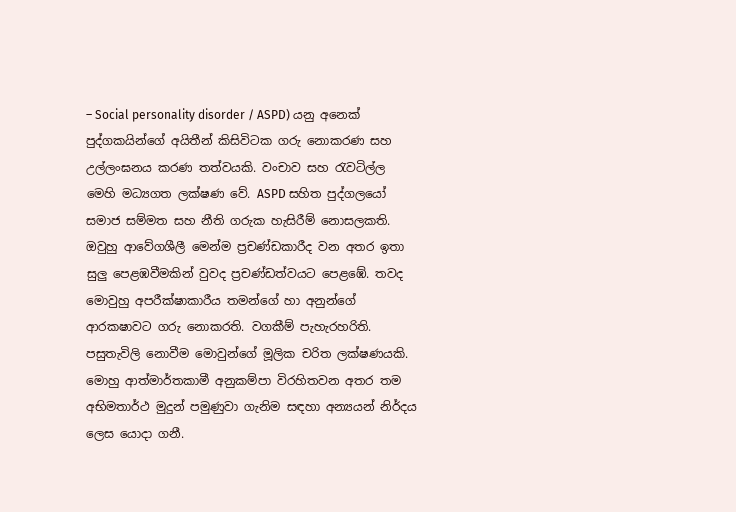– Social personality disorder / ASPD) යනු අනෙක් පුද්ගකයින්ගේ අයිතීන් කිසිවිටක ගරු නොකරණ සහ උල්ලංඝනය කරණ තත්වයකි. වංචාව සහ රැවටිල්ල මෙහි මධ්‍යගත ලක්ෂණ වේ. ASPD සහිත පුද්ගලයෝ සමාජ සම්මත සහ නීති ගරුක හැසිරීම් නොසලකති. ඔවුහු ආවේගශීලී මෙන්ම ප්‍රචණ්ඩකාරීද වන අතර ඉතා සුලු පෙළඹවීමකින් වුවද ප්‍රචණ්ඩත්වයට පෙළඹේ. තවද මොවුහු අපරීක්ෂාකාරීය තමන්ගේ හා අනුන්ගේ ආරකෂාවට ගරු නොකරති. වගකීම් පැහැරහරිති. පසුතැවිලි නොවීම මොවුන්ගේ මූලික චරිත ලක්ෂණයකි. මොහු ආත්මාර්තකාමී අනුකම්පා විරහිතවන අතර තම අභිමතාර්ථ මුදුන් පමුණුවා ගැනිම සඳහා අන්‍යයන් නිර්දය ලෙස යොදා ගනී.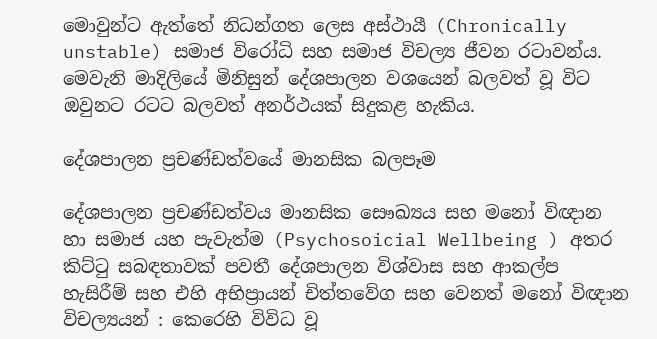මොවුන්ට ඇත්තේ නිධන්ගත ලෙස අස්ථායී (Chronically unstable) සමාජ විරෝධි සහ සමාජ විචල්‍ය ජීවන රටාවන්ය. මෙවැනි මාදිලියේ මිනිසුන් දේශපාලන වශයෙන් බලවත් වූ විට ඔවුනට රටට බලවත් අනර්ථයක් සිදුකළ හැකිය.

දේශපාලන ප්‍රචණ්ඩත්වයේ මානසික බලපෑම

දේශපාලන ප්‍රචණ්ඩත්වය මානසික සෞඛ්‍යය සහ මනෝ විඥාන හා සමාජ යහ පැවැත්ම (Psychosoicial Wellbeing ) අතර කිට්ටු සබඳතාවක් පවතී දේශපාලන විශ්වාස සහ ආකල්ප හැසිරීම් සහ එහි අභිප්‍රායන් චිත්තවේග සහ වෙනත් මනෝ විඥාන විචල්‍යයන් : කෙරෙහි විවිධ වූ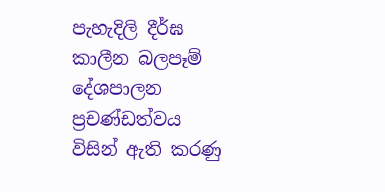පැහැදිලි දීර්ඝ කාලීන බලපෑම් දේශපාලන ප්‍රචණ්ඩත්වය විසින් ඇති කරණු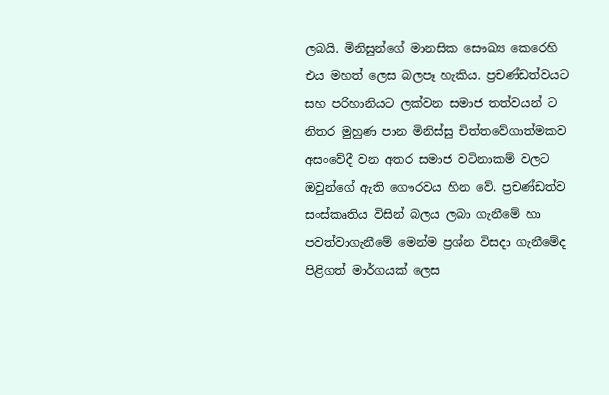ලබයි. මිනිසුන්ගේ මානසික සෞඛ්‍ය කෙරෙහි එය මහත් ලෙස බලපෑ හැකිය. ප්‍රචණ්ඩත්වයට සහ පරිහානියට ලක්වන සමාජ තත්වයන් ට නිතර මුහුණ පාන මිනිස්සු චිත්තවේගාත්මකව අසංවේදී වන අතර සමාජ වටිනාකම් වලට ඔවුන්ගේ ඇති ගෞරවය හින වේ. ප්‍රචණ්ඩත්ව සංස්කෘතිය විසින් බලය ලබා ගැනීමේ හා පවත්වාගැනීමේ මෙන්ම ප්‍රශ්න විසදා ගැනීමේද පිළිගත් මාර්ගයක් ලෙස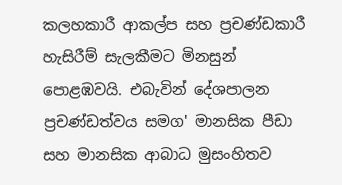කලහකාරී ආකල්ප සහ ප්‍රචණ්ඩකාරී හැසිරීම් සැලකීමට මිනසුන් පොළඹවයි. එබැවින් දේශපාලන ප්‍රචණ්ඩත්වය සමග' මානසික පීඩා සහ මානසික ආබාධ මුසංහිතව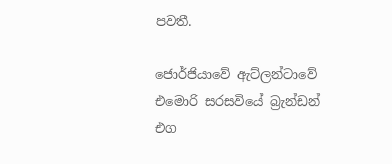පවතී.

ජොර්ජියාවේ ඇට්ලන්ටාවේ එමොරි සරසවියේ බ්‍රැන්ඩන් එග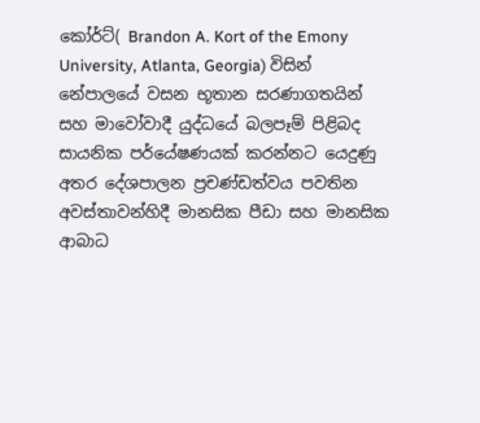කෝර්ට්( Brandon A. Kort of the Emony University, Atlanta, Georgia) විසින් නේපාලයේ වසන භූතාන සරණාගතයින් සහ මාවෝවාදී යුද්ධයේ බලපෑම් පිළිබද සායනික පර්යේෂණයක් කරන්නට යෙදුණු අතර දේශපාලන ප්‍රචණ්ඩත්වය පවතින අවස්තාවන්හිදී මානසික පීඩා සහ මානසික ආබාධ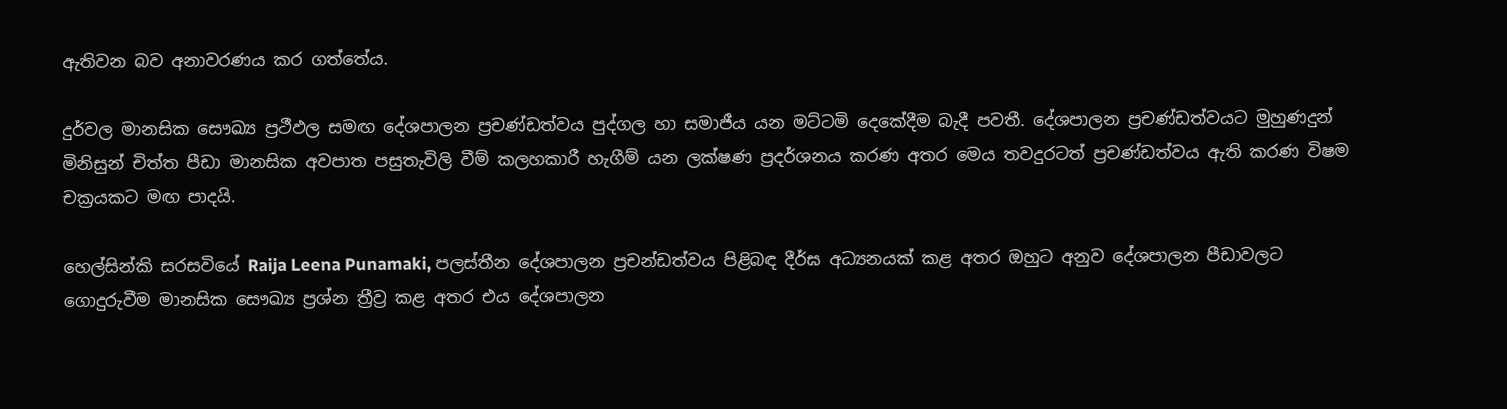ඇතිවන බව අනාවරණය කර ගත්තේය.

දුර්වල මානසික සෞඛ්‍ය ප්‍රථීඵල සමඟ දේශපාලන ප්‍රචණ්ඩත්වය පුද්ගල හා සමාජීය යන මට්ටමි දෙකේදීම බැදී පවතී. දේශපාලන ප්‍රචණ්ඩත්වයට මුහුණදුන් මිනිසුන් චිත්ත පීඩා මානසික අවපාත පසුතැවිලි වීම් කලහකාරී හැගීම් යන ලක්ෂණ ප්‍රදර්ශනය කරණ අතර මෙය තවදුරටත් ප්‍රචණ්ඩත්වය ඇති කරණ විෂම චක්‍රයකට මඟ පාදයි.

හෙල්සින්කි සරසවියේ Raija Leena Punamaki, පලස්තීන දේශපාලන ප්‍රචන්ඩත්වය පිළිබඳ දීර්ඝ අධ්‍යනයක් කළ අතර ඔහුට අනුව දේශපාලන පීඩාවලට ගොදුරුවීම මානසික සෞඛ්‍ය ප්‍රශ්න ත්‍රීව්‍ර කළ අතර එය දේශපාලන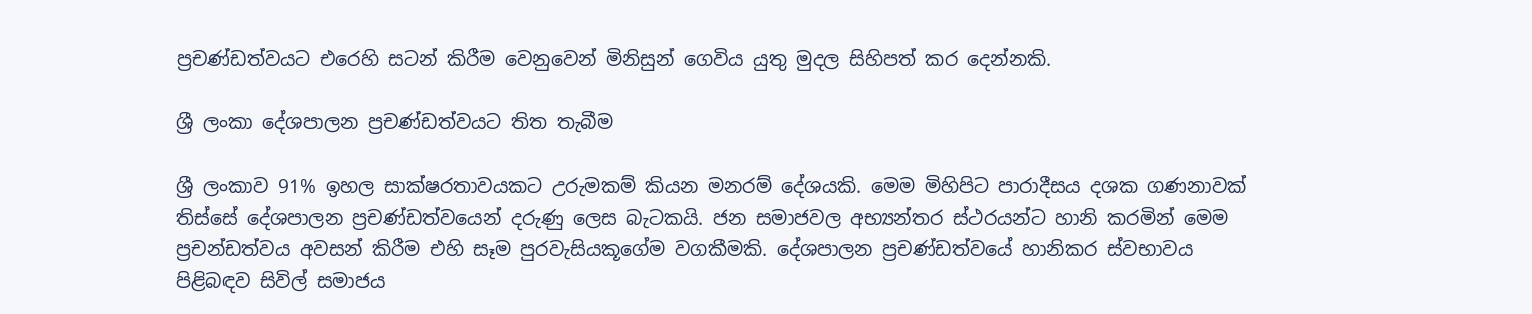ප්‍රචණ්ඩත්වයට එරෙහි සටන් කිරීම වෙනුවෙන් මිනිසුන් ගෙවිය යුතු මුදල සිහිපත් කර දෙන්නකි.

ශ්‍රී ලංකා දේශපාලන ප්‍රචණ්ඩත්වයට තිත තැබීම

ශ්‍රී ලංකාව 91% ඉහල සාක්ෂරතාවයකට උරුමකම් කියන මනරම් දේශයකි. මෙම මිහිපිට පාරාදීසය දශක ගණනාවක් තිස්සේ දේශපාලන ප්‍රචණ්ඩත්වයෙන් දරුණු ලෙස බැටකයි. ජන සමාජවල අභ්‍යන්තර ස්ථරයන්ට හානි කරමින් මෙම ප්‍රචන්ඩත්වය අවසන් කිරීම එහි සෑම පුරවැසියකූගේම වගකීමකි. දේශපාලන ප්‍රචණ්ඩත්වයේ හානිකර ස්වභාවය පිළිබඳව සිවිල් සමාජය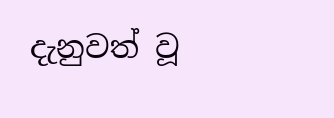දැනුවත් වූ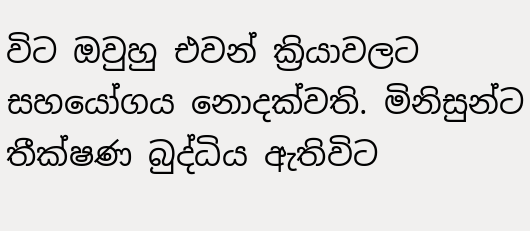විට ඔවුහු එවන් ක්‍රියාවලට සහයෝගය නොදක්වති. මිනිසුන්ට තීක්ෂණ බුද්ධිය ඇතිවිට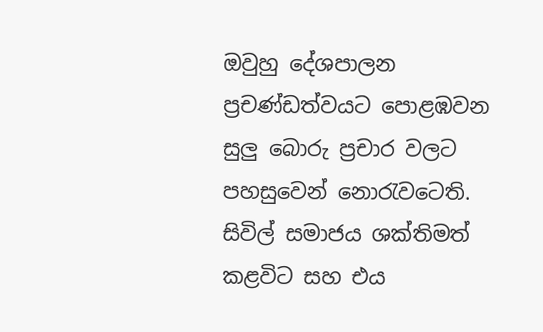ඔවුහු දේශපාලන ප්‍රචණ්ඩත්වයට පොළඹවන සුලු බොරු ප්‍රචාර වලට පහසුවෙන් නොරැවටෙති. සිවිල් සමාජය ශක්තිමත් කළවිට සහ එය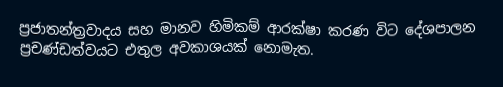ප්‍රජාතන්ත්‍රවාදය සහ මානව හිමිකම් ආරක්ෂා කරණ විට දේශපාලන ප්‍රචණ්ඩත්වයට එතුල අවකාශයක් නොමැත.